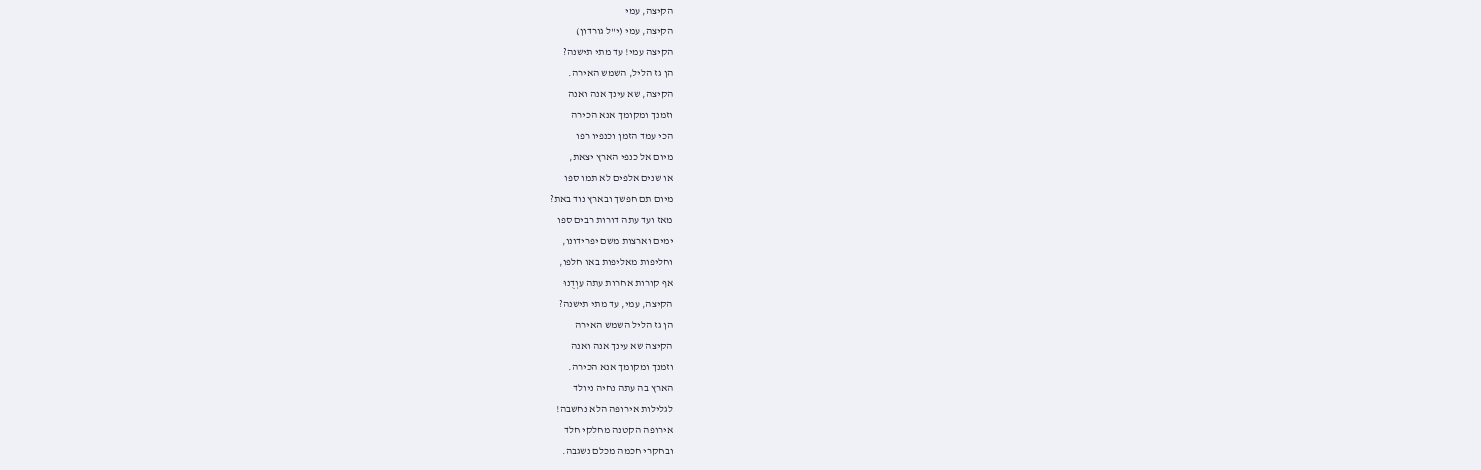הקיצה, עמי
הקיצה, עמי (י"ל גורדון)
הקיצה עמי! עד מתי תישנה?
הן גז הליל, השמש האירה.
הקיצה, שא עינך אנה ואנה
וזמנך ומקומך אנא הכירה
הכי עמד הזמן וכנפיו רפו
מיום אל כנפי הארץ יצאת,
או שנים אלפים לא תמו ספו
מיום תם חפשך ובארץ נוד באת?
מאז ועד עתה דורות רבים ספו
ימים וארצות משם יפרידונו,
וחליפות מאליפות באו חלפו,
אף קורות אחרות עתה עִוְדֻנוּ
הקיצה, עמי, עד מתי תישנה?
הן גז הליל השמש האירה
הקיצה שא עינך אנה ואנה
וזמנך ומקומך אנא הכירה.
הארץ בה עתה נחיה ניולד
לגלילות אירופה הלא נחשבה!
אירופה הקטנה מחלקי חלד
ובחקרי חכמה מכלם נשגבה.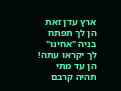ארץ עדן זאת הן לך תפתח
בניה "אחינו" לך יקראו עתה!
הן עד מתי תהיה קרבם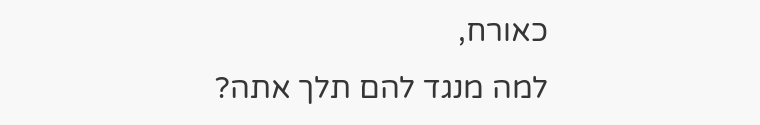כאורח,
למה מנגד להם תלך אתה?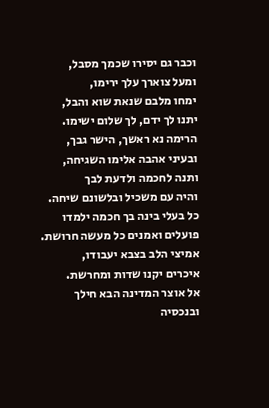וכבר גם יסירו שכמך מסבל,
ומעל צוארך עלך ירימו,
ימחו מלבם שנאת שוא והבל,
יתנו לך ידם, לך שלום ישימו.
הרימה נא ראשך, הישר גבך,
ובעיני אהבה אלימו השגיחה,
ותנה לחכמה ולדעת לבך
והיה עם משכיל ובלשונם שיחה.
כל בעלי בינה בך חכמה ילמדו
פועלים ואמנים כל מעשה חרושת.
אמיצי הלב בצבא יעבודו,
איכרים יקנו שדות ומחרשת.
אל אוצר המדינה הבא חילך
ובנכסיה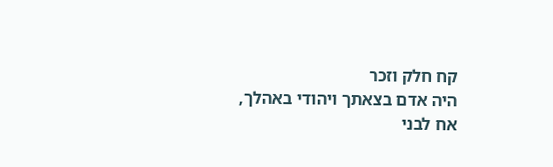קח חלק וזכר
היה אדם בצאתך ויהודי באהלך,
אח לבני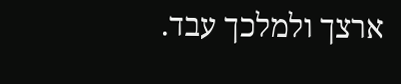ארצך ולמלכך עבד.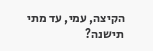הקיצה, עמי, עד מתי תישנה?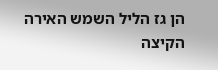הן גז הליל השמש האירה
הקיצה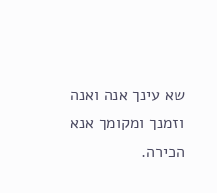שא עינך אנה ואנה
וזמנך ומקומך אנא הכירה.